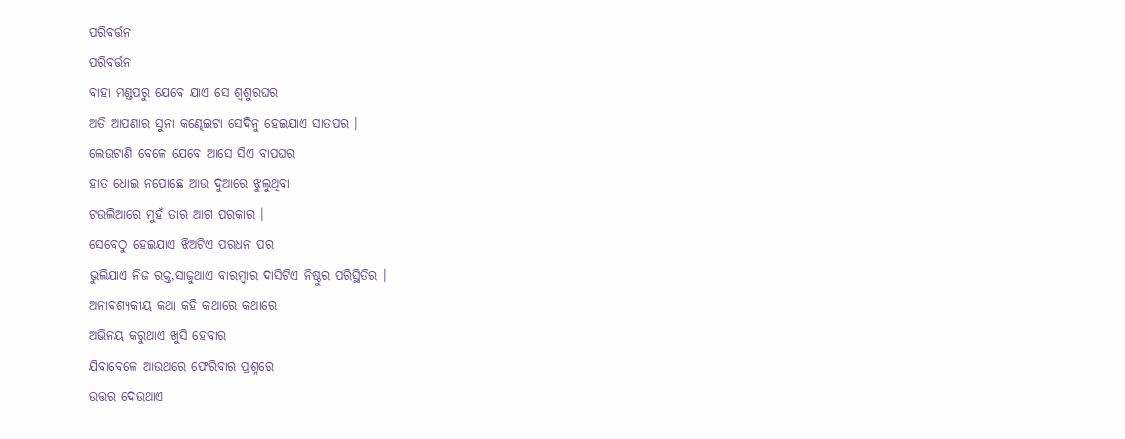ପରିବର୍ତ୍ତନ
ପରିବର୍ତ୍ତନ
ବାହା ମଣ୍ଡପରୁ ଯେବେ ଯାଏ ସେ ଶ୍ୱଶୁରଘର
ଅତି ଆପଣାର ସୁନା କଣ୍ଢେଇଟା ସେଦିନୁ ହେଇଯାଏ ସାତପର ।
ଲେଉଟାଣି ବେଳେ ଯେବେ ଆସେ ସିଏ ବାପଘର
ହାତ ଧୋଇ ନପୋଛେ ଆଉ ଦୁଆରେ ଝୁଲୁଥିବା
ଟଉଲିଆରେ ମୁହଁ ତାର ଆଗ ପରକାର ।
ସେବେଠୁ ହେଇଯାଏ ଝିଅଟିଏ ପରଧନ ପର
ଭୁଲିଯାଏ ନିଜ ରକ୍ତ,ସାଜୁଥାଏ ବାରମ୍ବାର ଦାସିଟିଏ ନିଷ୍ଠୁର ପରିସ୍ଥିତିର ।
ଅନାଵଶ୍ୟକୀୟ କଥା କହି କଥାରେ କଥାରେ
ଅଭିନୟ କରୁଥାଏ ଖୁସି ହେବାର
ଯିବାବେଳେ ଆଉଥରେ ଫେରିବାର ପ୍ରଶ୍ନରେ
ଉତ୍ତର ଦେଉଥାଏ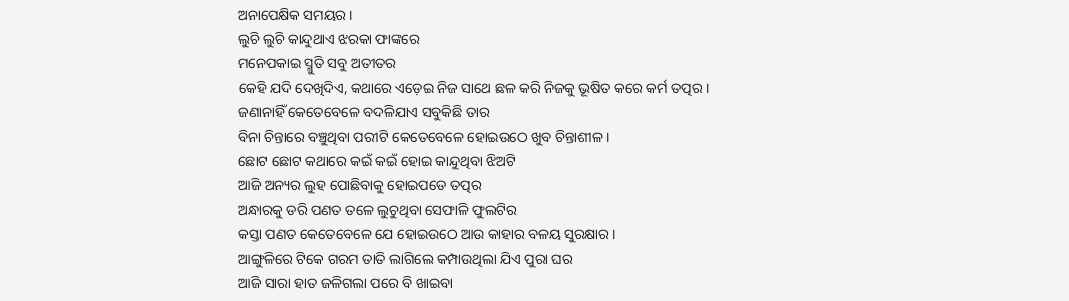ଅନାପେକ୍ଷିକ ସମୟର ।
ଲୁଚି ଲୁଚି କାନ୍ଦୁଥାଏ ଝରକା ଫାଙ୍କରେ
ମନେପକାଇ ସ୍ମୁତି ସବୁ ଅତୀତର
କେହି ଯଦି ଦେଖିଦିଏ, କଥାରେ ଏଡ଼େଇ ନିଜ ସାଥେ ଛଳ କରି ନିଜକୁ ଭୂଷିତ କରେ କର୍ମ ତତ୍ପର ।
ଜଣାନାହିଁ କେତେବେଳେ ବଦଳିଯାଏ ସବୁକିଛି ତାର
ବିନା ଚିନ୍ତାରେ ବଞ୍ଚୁଥିବା ପରୀଟି କେତେବେଳେ ହୋଇଉଠେ ଖୁବ ଚିନ୍ତାଶୀଳ ।
ଛୋଟ ଛୋଟ କଥାରେ କଇଁ କଇଁ ହୋଇ କାନ୍ଦୁଥିବା ଝିଅଟି
ଆଜି ଅନ୍ୟର ଲୁହ ପୋଛିବାକୁ ହୋଇପଡେ ତତ୍ପର
ଅନ୍ଧାରକୁ ଡରି ପଣତ ତଳେ ଲୁଚୁଥିବା ସେଫାଳି ଫୁଲଟିର
କସ୍ତା ପଣତ କେତେବେଳେ ଯେ ହୋଇଉଠେ ଆଉ କାହାର ବଳୟ ସୁରକ୍ଷାର ।
ଆଙ୍ଗୁଳିରେ ଟିକେ ଗରମ ତାତି ଲାଗିଲେ କମ୍ପାଉଥିଲା ଯିଏ ପୁରା ଘର
ଆଜି ସାରା ହାତ ଜଳିଗଲା ପରେ ବି ଖାଇବା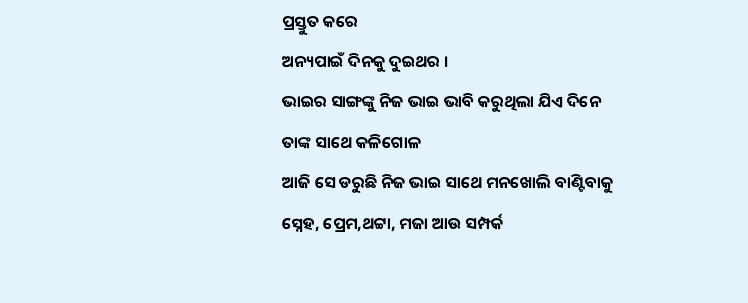ପ୍ରସ୍ତୁତ କରେ
ଅନ୍ୟପାଇଁ ଦିନକୁ ଦୁଇଥର ।
ଭାଇର ସାଙ୍ଗଙ୍କୁ ନିଜ ଭାଇ ଭାବି କରୁଥିଲା ଯିଏ ଦିନେ ତାଙ୍କ ସାଥେ କଳିଗୋଳ
ଆଜି ସେ ଡରୁଛି ନିଜ ଭାଇ ସାଥେ ମନଖୋଲି ବାଣ୍ଟିବାକୁ
ସ୍ନେହ, ପ୍ରେମ,ଥଟ୍ଟା, ମଜା ଆଉ ସମ୍ପର୍କ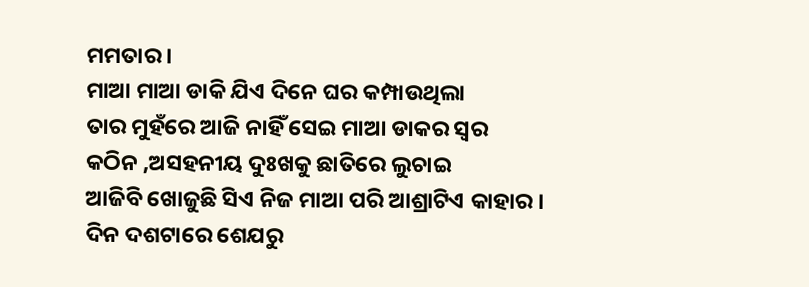ମମତାର ।
ମାଆ ମାଆ ଡାକି ଯିଏ ଦିନେ ଘର କମ୍ପାଉଥିଲା
ତାର ମୁହଁରେ ଆଜି ନାହିଁ ସେଇ ମାଆ ଡାକର ସ୍ୱର
କଠିନ ,ଅସହନୀୟ ଦୁଃଖକୁ ଛାତିରେ ଲୁଚାଇ
ଆଜିବି ଖୋଜୁଛି ସିଏ ନିଜ ମାଆ ପରି ଆଶ୍ରାଟିଏ କାହାର ।
ଦିନ ଦଶଟାରେ ଶେଯରୁ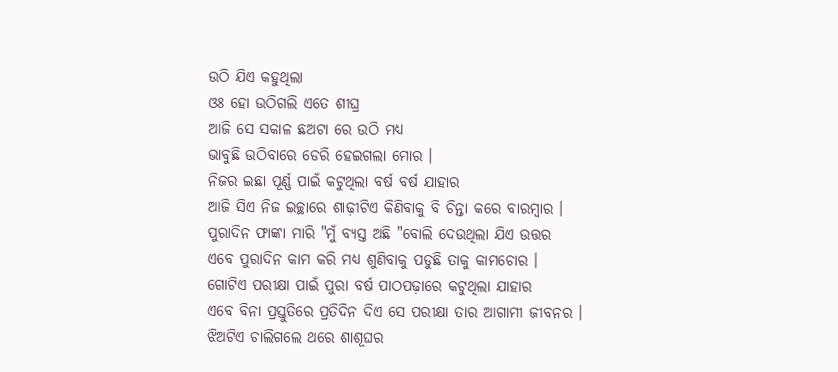ଉଠି ଯିଏ କହୁଥିଲା
ଓଃ ହୋ ଉଠିଗଲି ଏତେ ଶୀଘ୍ର
ଆଜି ସେ ସକାଳ ଛଅଟା ରେ ଉଠି ମଧ୍ୟ
ଭାବୁଛି ଉଠିବାରେ ଡେରି ହେଇଗଲା ମୋର ।
ନିଜର ଇଛା ପୂର୍ଣ୍ଣ ପାଇଁ କଟୁଥିଲା ବର୍ଷ ବର୍ଷ ଯାହାର
ଆଜି ସିଏ ନିଜ ଇଚ୍ଛାରେ ଶାଢ଼ୀଟିଏ କିଣିବାକୁ ବି ଚିନ୍ତା କରେ ବାରମ୍ବାର ।
ପୁରାଦିନ ଫାଙ୍କା ମାରି "ମୁଁ ବ୍ୟସ୍ତ ଅଛି "ବୋଲି ଦେଉଥିଲା ଯିଏ ଉତ୍ତର
ଏବେ ପୁରାଦିନ କାମ କରି ମଧ୍ୟ ଶୁଣିବାକୁ ପଡୁଛି ତାକୁ କାମଚୋର ।
ଗୋଟିଏ ପରୀକ୍ଷା ପାଇଁ ପୁରା ବର୍ଷ ପାଠପଢ଼ାରେ କଟୁଥିଲା ଯାହାର
ଏବେ ବିନା ପ୍ରସ୍ତୁତିରେ ପ୍ରତିଦିନ ଦିଏ ସେ ପରୀକ୍ଷା ତାର ଆଗାମୀ ଜୀବନର ।
ଝିଅଟିଏ ଚାଲିଗଲେ ଥରେ ଶାଶୂଘର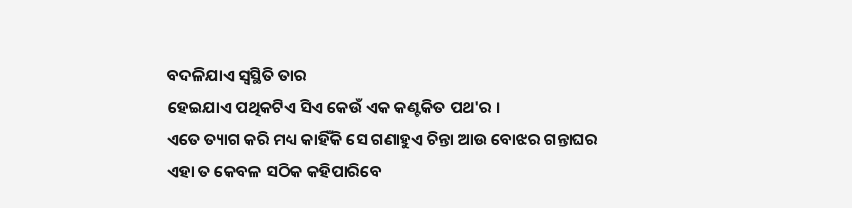ବଦଳିଯାଏ ସ୍ଵସ୍ଥିତି ତାର
ହେଇଯାଏ ପଥିକଟିଏ ସିଏ କେଉଁ ଏକ କଣ୍ଟକିତ ପଥ'ର ।
ଏତେ ତ୍ୟାଗ କରି ମଧ୍ୟ କାହିଁକି ସେ ଗଣାହୁଏ ଚିନ୍ତା ଆଉ ବୋଝର ଗନ୍ତାଘର
ଏହା ତ କେବଳ ସଠିକ କହିପାରିବେ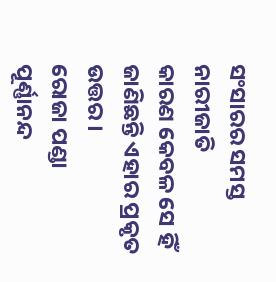ସଂସାରର ସମସ୍ତ ନାରୀଜାତି
କାରଣ କେବଳ ସେ ହିଁ ଜାଣିଛନ୍ତି ଏହାର ପ୍ରକୃତ ଉତ୍ତର ।
ରୋଜା ପଣ୍ଡା
ପୂର୍ଣ୍ଣାନନ୍ଦ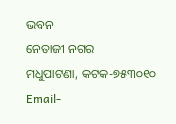ଭବନ
ନେତାଜୀ ନଗର
ମଧୁପାଟଣା, କଟକ-୭୫୩୦୧୦
Email-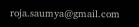roja.saumya@gmail.com